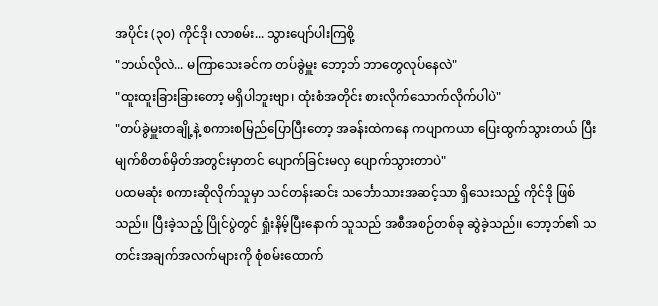အပိုင်း (၃၀) ကိုင်ဒို၊ လာစမ်း... သွားပျော်ပါးကြစို့
"ဘယ်လိုလဲ... မကြာသေးခင်က တပ်ခွဲမှူး ဘော့ဘ် ဘာတွေလုပ်နေလဲ"
"ထူးထူးခြားခြားတော့ မရှိပါဘူးဗျာ၊ ထုံးစံအတိုင်း စားလိုက်သောက်လိုက်ပါပဲ"
"တပ်ခွဲမှူးတချို့နဲ့ စကားစမြည်ပြောပြီးတော့ အခန်းထဲကနေ ကပျာကယာ ပြေးထွက်သွားတယ် ပြီး မျက်စိတစ်မှိတ်အတွင်းမှာတင် ပျောက်ခြင်းမလှ ပျောက်သွားတာပဲ"
ပထမဆုံး စကားဆိုလိုက်သူမှာ သင်တန်းဆင်း သင်္ဘောသားအဆင့်သာ ရှိသေးသည့် ကိုင်ဒို ဖြစ်သည်၊၊ ပြီးခဲ့သည့် ပြိုင်ပွဲတွင် ရှုံးနိမ့်ပြီးနောက် သူသည် အစီအစဉ်တစ်ခု ဆွဲခဲ့သည်၊၊ ဘော့ဘ်၏ သတင်းအချက်အလက်များကို စုံစမ်းထောက်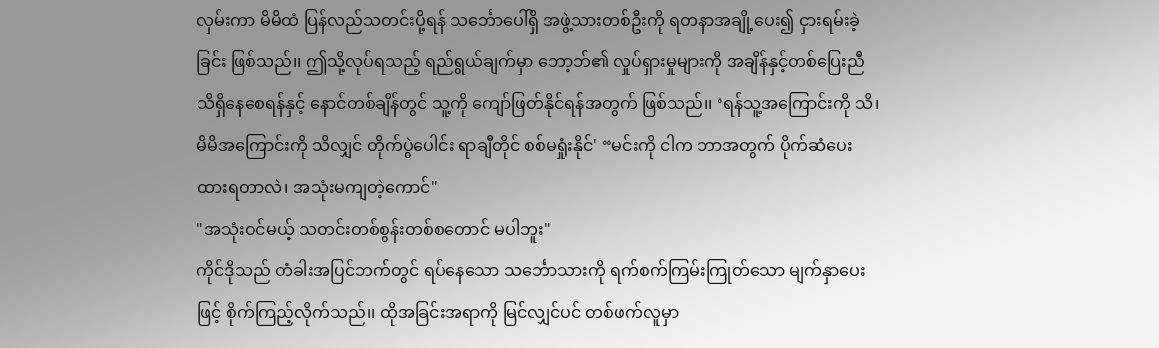လှမ်းကာ မိမိထံ ပြန်လည်သတင်းပို့ရန် သင်္ဘောပေါ်ရှိ အဖွဲ့သားတစ်ဦးကို ရတနာအချို့ပေး၍ ငှားရမ်းခဲ့ခြင်း ဖြစ်သည်၊၊ ဤသို့လုပ်ရသည့် ရည်ရွယ်ချက်မှာ ဘော့ဘ်၏ လှုပ်ရှားမှုများကို အချိန်နှင့်တစ်ပြေးညီ သိရှိနေစေရန်နှင့် နောင်တစ်ချိန်တွင် သူ့ကို ကျော်ဖြတ်နိုင်ရန်အတွက် ဖြစ်သည်၊၊ ‘ရန်သူ့အကြောင်းကို သိ၊ မိမိအကြောင်းကို သိလျှင် တိုက်ပွဲပေါင်း ရာချီတိုင် စစ်မရှုံးနိုင်' “မင်းကို ငါက ဘာအတွက် ပိုက်ဆံပေးထားရတာလဲ၊ အသုံးမကျတဲ့ကောင်"
"အသုံးဝင်မယ့် သတင်းတစ်စွန်းတစ်စတောင် မပါဘူး"
ကိုင်ဒိုသည် တံခါးအပြင်ဘက်တွင် ရပ်နေသော သင်္ဘောသားကို ရက်စက်ကြမ်းကြုတ်သော မျက်နှာပေးဖြင့် စိုက်ကြည့်လိုက်သည်၊၊ ထိုအခြင်းအရာကို မြင်လျှင်ပင် တစ်ဖက်လူမှာ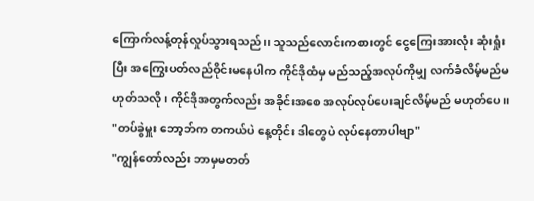ကြောက်လန့်တုန်လှုပ်သွားရသည်၊၊ သူသည်လောင်းကစားတွင် ငွေကြေးအားလုံး ဆုံးရှုံးပြီး အကြွေးပတ်လည်ဝိုင်းမနေပါက ကိုင်ဒိုထံမှ မည်သည့်အလုပ်ကိုမျှ လက်ခံလိမ့်မည်မဟုတ်သလို၊ ကိုင်ဒိုအတွက်လည်း အခိုင်းအစေ အလုပ်လုပ်ပေးချင်လိမ့်မည် မဟုတ်ပေ၊၊
"တပ်ခွဲမှူး ဘော့ဘ်က တကယ်ပဲ နေ့တိုင်း ဒါတွေပဲ လုပ်နေတာပါဗျာ"
"ကျွန်တော်လည်း ဘာမှမတတ်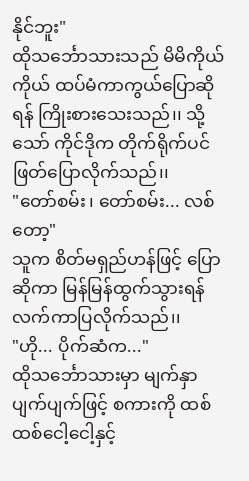နိုင်ဘူး"
ထိုသင်္ဘောသားသည် မိမိကိုယ်ကိုယ် ထပ်မံကာကွယ်ပြောဆိုရန် ကြိုးစားသေးသည်၊၊ သို့သော် ကိုင်ဒိုက တိုက်ရိုက်ပင် ဖြတ်ပြောလိုက်သည်၊၊
"တော်စမ်း၊ တော်စမ်း... လစ်တော့"
သူက စိတ်မရှည်ဟန်ဖြင့် ပြောဆိုကာ မြန်မြန်ထွက်သွားရန် လက်ကာပြလိုက်သည်၊၊
"ဟို... ပိုက်ဆံက..."
ထိုသင်္ဘောသားမှာ မျက်နှာပျက်ပျက်ဖြင့် စကားကို ထစ်ထစ်ငေါ့ငေါ့နှင့်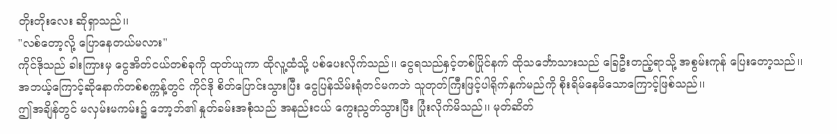တိုးတိုးလေး ဆိုရှာသည်၊၊
"လစ်တော့လို့ ပြောနေတယ်မလား"
ကိုင်ဒိုသည် ခါးကြားမှ ငွေအိတ်ငယ်တစ်ခုကို ထုတ်ယူကာ ထိုလူ့ထံသို့ ပစ်ပေးလိုက်သည်၊၊ ငွေရသည်နှင့်တစ်ပြိုင်နက် ထိုသင်္ဘောသားသည် ခြေဦးတည့်ရာသို့ အစွမ်းကုန် ပြေးတော့သည်၊၊ အဘယ့်ကြောင့်ဆိုနောက်တစ်စက္ကန့်တွင် ကိုင်ဒို စိတ်ပြောင်းသွားပြီး ငွေပြန်သိမ်းရုံတင်မကဘဲ သူတုတ်ကြီးဖြင့်ပါရိုက်နှက်မည်ကို စိုးရိမ်နေမိသောကြောင့်ဖြစ်သည်၊၊
ဤအချိန်တွင် မလှမ်းမကမ်း၌ ဘော့ဘ်၏ နှုတ်ခမ်းအစုံသည် အနည်းငယ် ကွေးညွတ်သွားပြီး ပြုံးလိုက်မိသည်၊၊ မုတ်ဆိတ်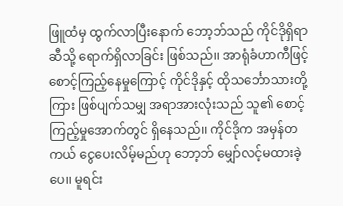ဖြူထံမှ ထွက်လာပြီးနောက် ဘော့ဘ်သည် ကိုင်ဒိုရှိရာဆီသို့ ရောက်ရှိလာခြင်း ဖြစ်သည်၊၊ အာရုံခံဟာကီဖြင့် စောင့်ကြည့်နေမှုကြောင့် ကိုင်ဒိုနှင့် ထိုသင်္ဘောသားတို့ကြား ဖြစ်ပျက်သမျှ အရာအားလုံးသည် သူ၏ စောင့်ကြည့်မှုအောက်တွင် ရှိနေသည်၊၊ ကိုင်ဒိုက အမှန်တကယ် ငွေပေးလိမ့်မည်ဟု ဘော့ဘ် မျှော်လင့်မထားခဲ့ပေ၊၊ မူရင်း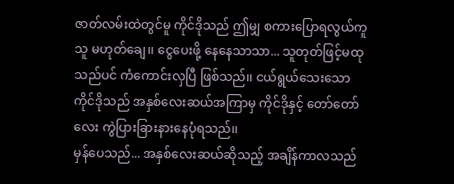ဇာတ်လမ်းထဲတွင်မူ ကိုင်ဒိုသည် ဤမျှ စကားပြောရလွယ်ကူသူ မဟုတ်ချေ၊၊ ငွေပေးဖို့ နေနေသာသာ... သူတုတ်ဖြင့်မထုသည်ပင် ကံကောင်းလှပြီ ဖြစ်သည်၊၊ ငယ်ရွယ်သေးသော ကိုင်ဒိုသည် အနှစ်လေးဆယ်အကြာမှ ကိုင်ဒိုနှင့် တော်တော်လေး ကွဲပြားခြားနားနေပုံရသည်၊၊
မှန်ပေသည်... အနှစ်လေးဆယ်ဆိုသည့် အချိန်ကာလသည်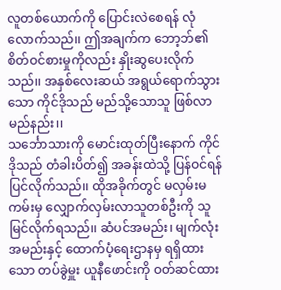လူတစ်ယောက်ကို ပြောင်းလဲစေရန် လုံလောက်သည်၊၊ ဤအချက်က ဘော့ဘ်၏ စိတ်ဝင်စားမှုကိုလည်း နှိုးဆွပေးလိုက်သည်၊၊ အနှစ်လေးဆယ် အရွယ်ရောက်သွားသော ကိုင်ဒိုသည် မည်သို့သောသူ ဖြစ်လာမည်နည်း၊၊
သင်္ဘောသားကို မောင်းထုတ်ပြီးနောက် ကိုင်ဒိုသည် တံခါးပိတ်၍ အခန်းထဲသို့ ပြန်ဝင်ရန် ပြင်လိုက်သည်၊၊ ထိုအခိုက်တွင် မလှမ်းမကမ်းမှ လျှောက်လှမ်းလာသူတစ်ဦးကို သူ မြင်လိုက်ရသည်၊၊ ဆံပင်အမည်း၊ မျက်လုံးအမည်းနှင့် ထောက်ပံ့ရေးဌာနမှ ရရှိထားသော တပ်ခွဲမှူး ယူနီဖောင်းကို ဝတ်ဆင်ထား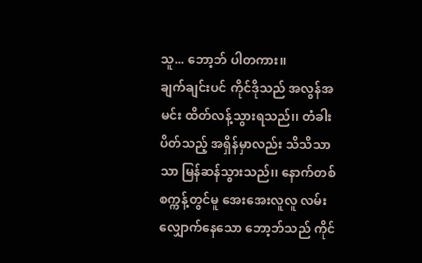သူ... ဘော့ဘ် ပါတကား၊၊
ချက်ချင်းပင် ကိုင်ဒိုသည် အလွန်အမင်း ထိတ်လန့်သွားရသည်၊၊ တံခါးပိတ်သည့် အရှိန်မှာလည်း သိသိသာသာ မြန်ဆန်သွားသည်၊၊ နောက်တစ်စက္ကန့်တွင်မူ အေးအေးလူလူ လမ်းလျှောက်နေသော ဘော့ဘ်သည် ကိုင်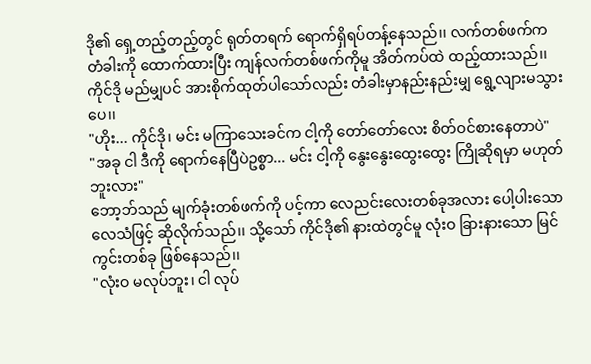ဒို၏ ရှေ့တည့်တည့်တွင် ရုတ်တရက် ရောက်ရှိရပ်တန့်နေသည်၊၊ လက်တစ်ဖက်က တံခါးကို ထောက်ထားပြီး ကျန်လက်တစ်ဖက်ကိုမူ အိတ်ကပ်ထဲ ထည့်ထားသည်၊၊ ကိုင်ဒို မည်မျှပင် အားစိုက်ထုတ်ပါသော်လည်း တံခါးမှာနည်းနည်းမျှ ရွေ့လျားမသွားပေ၊၊
"ဟိုး... ကိုင်ဒို၊ မင်း မကြာသေးခင်က ငါ့ကို တော်တော်လေး စိတ်ဝင်စားနေတာပဲ"
"အခု ငါ ဒီကို ရောက်နေပြီပဲဥစ္စာ... မင်း ငါ့ကို နွေးနွေးထွေးထွေး ကြိုဆိုရမှာ မဟုတ်ဘူးလား"
ဘော့ဘ်သည် မျက်ခုံးတစ်ဖက်ကို ပင့်ကာ လေညင်းလေးတစ်ခုအလား ပေါ့ပါးသော လေသံဖြင့် ဆိုလိုက်သည်၊၊ သို့သော် ကိုင်ဒို၏ နားထဲတွင်မူ လုံးဝ ခြားနားသော မြင်ကွင်းတစ်ခု ဖြစ်နေသည်၊၊
"လုံးဝ မလုပ်ဘူး၊ ငါ လုပ်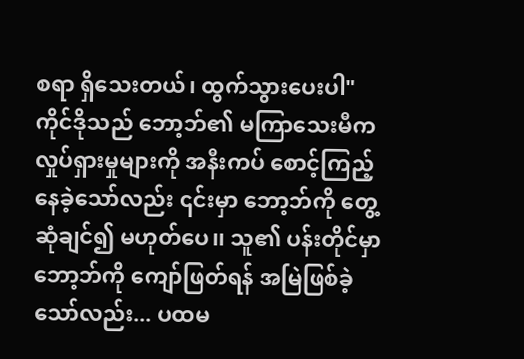စရာ ရှိသေးတယ်၊ ထွက်သွားပေးပါ"
ကိုင်ဒိုသည် ဘော့ဘ်၏ မကြာသေးမီက လှုပ်ရှားမှုများကို အနီးကပ် စောင့်ကြည့်နေခဲ့သော်လည်း ၎င်းမှာ ဘော့ဘ်ကို တွေ့ဆုံချင်၍ မဟုတ်ပေ၊၊ သူ၏ ပန်းတိုင်မှာ ဘော့ဘ်ကို ကျော်ဖြတ်ရန် အမြဲဖြစ်ခဲ့သော်လည်း... ပထမ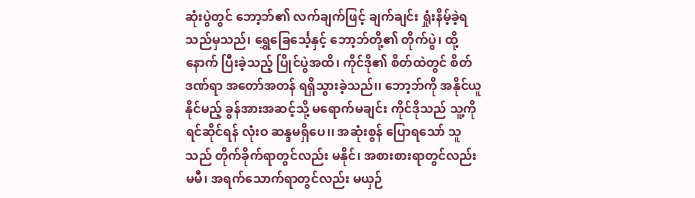ဆုံးပွဲတွင် ဘော့ဘ်၏ လက်ချက်ဖြင့် ချက်ချင်း ရှုံးနိမ့်ခဲ့ရသည်မှသည်၊ ရွှေခြေင်္သေ့နှင့် ဘော့ဘ်တို့၏ တိုက်ပွဲ၊ ထို့နောက် ပြီးခဲ့သည့် ပြိုင်ပွဲအထိ၊ ကိုင်ဒို၏ စိတ်ထဲတွင် စိတ်ဒဏ်ရာ အတော်အတန် ရရှိသွားခဲ့သည်၊၊ ဘော့ဘ်ကို အနိုင်ယူနိုင်မည့် ခွန်အားအဆင့်သို့ မရောက်မချင်း ကိုင်ဒိုသည် သူ့ကို ရင်ဆိုင်ရန် လုံးဝ ဆန္ဒမရှိပေ၊၊ အဆုံးစွန် ပြောရသော် သူသည် တိုက်ခိုက်ရာတွင်လည်း မနိုင်၊ အစားစားရာတွင်လည်း မမီ၊ အရက်သောက်ရာတွင်လည်း မယှဉ်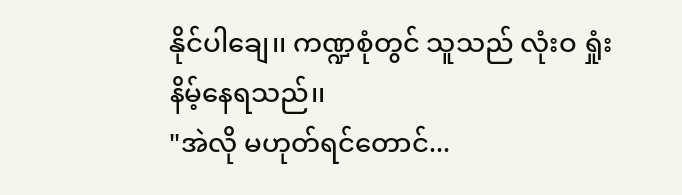နိုင်ပါချေ၊၊ ကဏ္ဍစုံတွင် သူသည် လုံးဝ ရှုံးနိမ့်နေရသည်၊၊
"အဲလို မဟုတ်ရင်တောင်...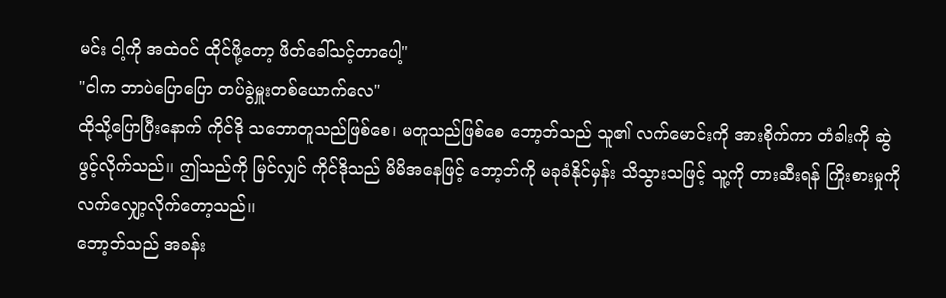မင်း ငါ့ကို အထဲဝင် ထိုင်ဖို့တော့ ဖိတ်ခေါ်သင့်တာပေါ့"
"ငါက ဘာပဲပြောပြော တပ်ခွဲမှူးတစ်ယောက်လေ"
ထိုသို့ပြောပြီးနောက် ကိုင်ဒို သဘောတူသည်ဖြစ်စေ၊ မတူသည်ဖြစ်စေ ဘော့ဘ်သည် သူ၏ လက်မောင်းကို အားစိုက်ကာ တံခါးကို ဆွဲဖွင့်လိုက်သည်၊၊ ဤသည်ကို မြင်လျှင် ကိုင်ဒိုသည် မိမိအနေဖြင့် ဘော့ဘ်ကို မခုခံနိုင်မှန်း သိသွားသဖြင့် သူ့ကို တားဆီးရန် ကြိုးစားမှုကို လက်လျှော့လိုက်တော့သည်၊၊
ဘော့ဘ်သည် အခန်း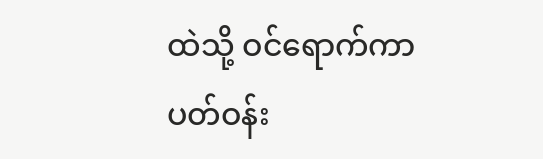ထဲသို့ ဝင်ရောက်ကာ ပတ်ဝန်း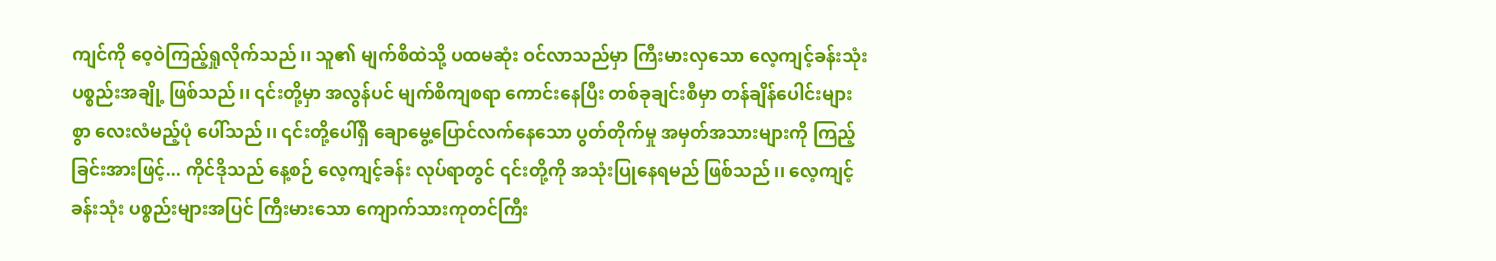ကျင်ကို ဝေ့ဝဲကြည့်ရှုလိုက်သည်၊၊ သူ၏ မျက်စိထဲသို့ ပထမဆုံး ဝင်လာသည်မှာ ကြီးမားလှသော လေ့ကျင့်ခန်းသုံး ပစ္စည်းအချို့ ဖြစ်သည်၊၊ ၎င်းတို့မှာ အလွန်ပင် မျက်စိကျစရာ ကောင်းနေပြီး တစ်ခုချင်းစီမှာ တန်ချိန်ပေါင်းများစွာ လေးလံမည့်ပုံ ပေါ်သည်၊၊ ၎င်းတို့ပေါ်ရှိ ချောမွေ့ပြောင်လက်နေသော ပွတ်တိုက်မှု အမှတ်အသားများကို ကြည့်ခြင်းအားဖြင့်... ကိုင်ဒိုသည် နေ့စဉ် လေ့ကျင့်ခန်း လုပ်ရာတွင် ၎င်းတို့ကို အသုံးပြုနေရမည် ဖြစ်သည်၊၊ လေ့ကျင့်ခန်းသုံး ပစ္စည်းများအပြင် ကြီးမားသော ကျောက်သားကုတင်ကြီး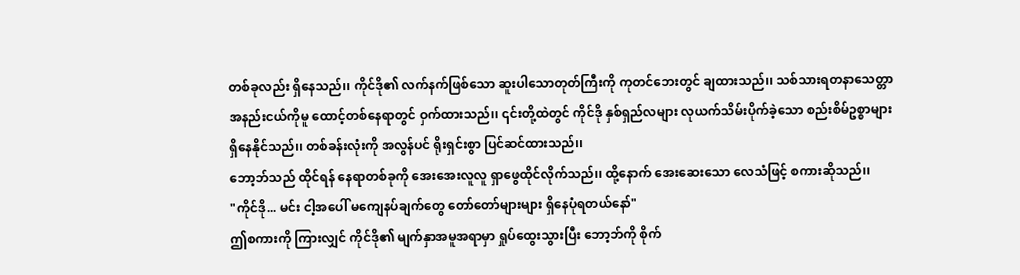တစ်ခုလည်း ရှိနေသည်၊၊ ကိုင်ဒို၏ လက်နက်ဖြစ်သော ဆူးပါသောတုတ်ကြီးကို ကုတင်ဘေးတွင် ချထားသည်၊၊ သစ်သားရတနာသေတ္တာ အနည်းငယ်ကိုမူ ထောင့်တစ်နေရာတွင် ဝှက်ထားသည်၊၊ ၎င်းတို့ထဲတွင် ကိုင်ဒို နှစ်ရှည်လများ လုယက်သိမ်းပိုက်ခဲ့သော စည်းစိမ်ဥစ္စာများ ရှိနေနိုင်သည်၊၊ တစ်ခန်းလုံးကို အလွန်ပင် ရိုးရှင်းစွာ ပြင်ဆင်ထားသည်၊၊
ဘော့ဘ်သည် ထိုင်ရန် နေရာတစ်ခုကို အေးအေးလူလူ ရှာဖွေထိုင်လိုက်သည်၊၊ ထို့နောက် အေးဆေးသော လေသံဖြင့် စကားဆိုသည်၊၊
"ကိုင်ဒို... မင်း ငါ့အပေါ် မကျေနပ်ချက်တွေ တော်တော်များများ ရှိနေပုံရတယ်နော်"
ဤစကားကို ကြားလျှင် ကိုင်ဒို၏ မျက်နှာအမူအရာမှာ ရှုပ်ထွေးသွားပြီး ဘော့ဘ်ကို စိုက်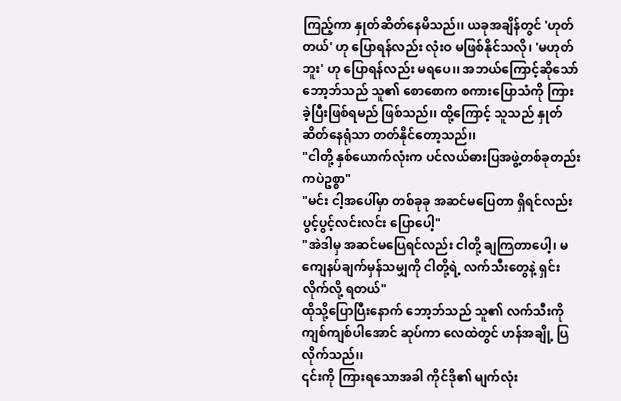ကြည့်ကာ နှုတ်ဆိတ်နေမိသည်၊၊ ယခုအချိန်တွင် 'ဟုတ်တယ်' ဟု ပြောရန်လည်း လုံးဝ မဖြစ်နိုင်သလို၊ 'မဟုတ်ဘူး' ဟု ပြောရန်လည်း မရပေ၊၊ အဘယ်ကြောင့်ဆိုသော် ဘော့ဘ်သည် သူ၏ စောစောက စကားပြောသံကို ကြားခဲ့ပြီးဖြစ်ရမည် ဖြစ်သည်၊၊ ထို့ကြောင့် သူသည် နှုတ်ဆိတ်နေရုံသာ တတ်နိုင်တော့သည်၊၊
"ငါတို့ နှစ်ယောက်လုံးက ပင်လယ်ဓားပြအဖွဲ့တစ်ခုတည်းကပဲဥစ္စာ"
"မင်း ငါ့အပေါ်မှာ တစ်ခုခု အဆင်မပြေတာ ရှိရင်လည်း ပွင့်ပွင့်လင်းလင်း ပြောပေါ့"
"အဲဒါမှ အဆင်မပြေရင်လည်း ငါတို့ ချကြတာပေါ့၊ မကျေနပ်ချက်မှန်သမျှကို ငါတို့ရဲ့ လက်သီးတွေနဲ့ ရှင်းလိုက်လို့ ရတယ်"
ထိုသို့ပြောပြီးနောက် ဘော့ဘ်သည် သူ၏ လက်သီးကို ကျစ်ကျစ်ပါအောင် ဆုပ်ကာ လေထဲတွင် ဟန်အချို့ ပြလိုက်သည်၊၊
၎င်းကို ကြားရသောအခါ ကိုင်ဒို၏ မျက်လုံး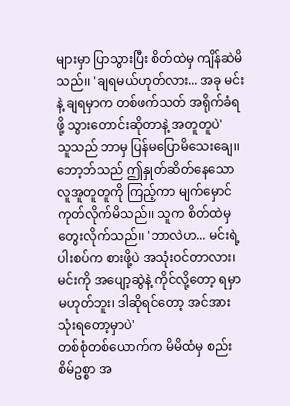များမှာ ပြာသွားပြီး စိတ်ထဲမှ ကျိန်ဆဲမိသည်၊၊ 'ချရမယ်ဟုတ်လား... အခု မင်းနဲ့ ချရမှာက တစ်ဖက်သတ် အရိုက်ခံရဖို့ သွားတောင်းဆိုတာနဲ့ အတူတူပဲ'
သူသည် ဘာမှ ပြန်မပြောမိသေးချေ၊၊ ဘော့ဘ်သည် ဤနှုတ်ဆိတ်နေသော လူအူတူတူကို ကြည့်ကာ မျက်မှောင်ကုတ်လိုက်မိသည်၊၊ သူက စိတ်ထဲမှ တွေးလိုက်သည်၊၊ 'ဘာလဲဟ... မင်းရဲ့ ပါးစပ်က စားဖို့ပဲ အသုံးဝင်တာလား၊ မင်းကို အပျော့ဆွဲနဲ့ ကိုင်လို့တော့ ရမှာမဟုတ်ဘူး၊ ဒါဆိုရင်တော့ အင်အားသုံးရတော့မှာပဲ'
တစ်စုံတစ်ယောက်က မိမိထံမှ စည်းစိမ်ဥစ္စာ အ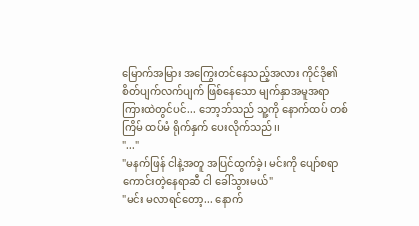မြောက်အမြား အကြွေးတင်နေသည့်အလား ကိုင်ဒို၏ စိတ်ပျက်လက်ပျက် ဖြစ်နေသော မျက်နှာအမူအရာကြားထဲတွင်ပင်... ဘော့ဘ်သည် သူ့ကို နောက်ထပ် တစ်ကြိမ် ထပ်မံ ရိုက်နှက် ပေးလိုက်သည်၊၊
"..."
"မနက်ဖြန် ငါနဲ့အတူ အပြင်ထွက်ခဲ့၊ မင်းကို ပျော်စရာကောင်းတဲ့နေရာဆီ ငါ ခေါ်သွားမယ်"
"မင်း မလာရင်တော့... နောက်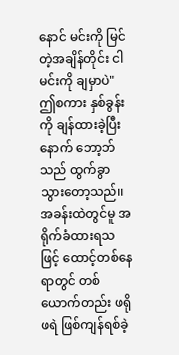နောင် မင်းကို မြင်တဲ့အချိန်တိုင်း ငါ မင်းကို ချမှာပဲ"
ဤစကား နှစ်ခွန်းကို ချန်ထားခဲ့ပြီးနောက် ဘော့ဘ်သည် ထွက်ခွာသွားတော့သည်၊၊ အခန်းထဲတွင်မူ အရိုက်ခံထားရသဖြင့် ထောင့်တစ်နေရာတွင် တစ်ယောက်တည်း ဖရိုဖရဲ ဖြစ်ကျန်ရစ်ခဲ့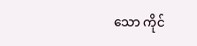သော ကိုင်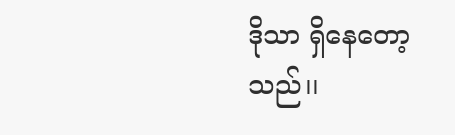ဒိုသာ ရှိနေတော့သည်၊၊